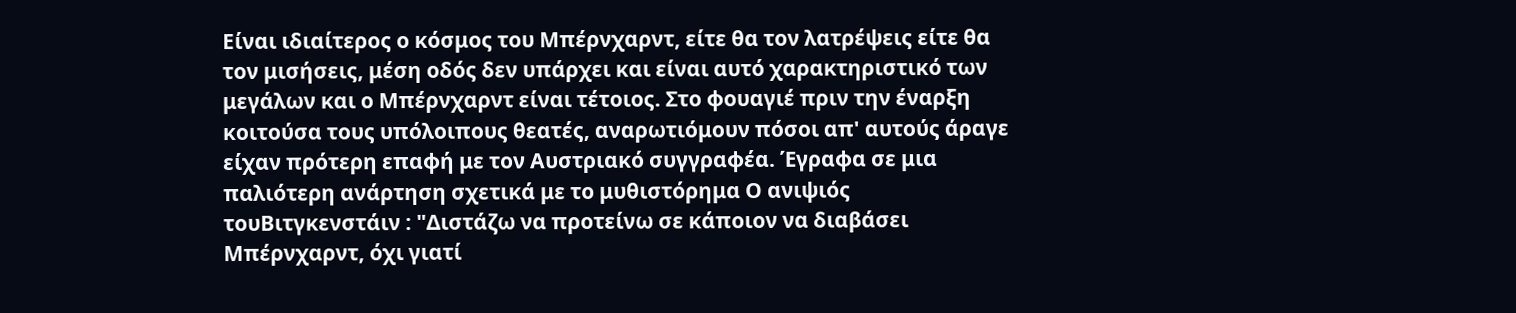Είναι ιδιαίτερος ο κόσμος του Μπέρνχαρντ, είτε θα τον λατρέψεις είτε θα τον μισήσεις, μέση οδός δεν υπάρχει και είναι αυτό χαρακτηριστικό των μεγάλων και ο Μπέρνχαρντ είναι τέτοιος. Στο φουαγιέ πριν την έναρξη κοιτούσα τους υπόλοιπους θεατές, αναρωτιόμουν πόσοι απ' αυτούς άραγε είχαν πρότερη επαφή με τον Αυστριακό συγγραφέα. Έγραφα σε μια παλιότερη ανάρτηση σχετικά με το μυθιστόρημα Ο ανιψιός τουΒιτγκενστάιν : "Διστάζω να προτείνω σε κάποιον να διαβάσει Μπέρνχαρντ, όχι γιατί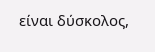είναι δύσκολος,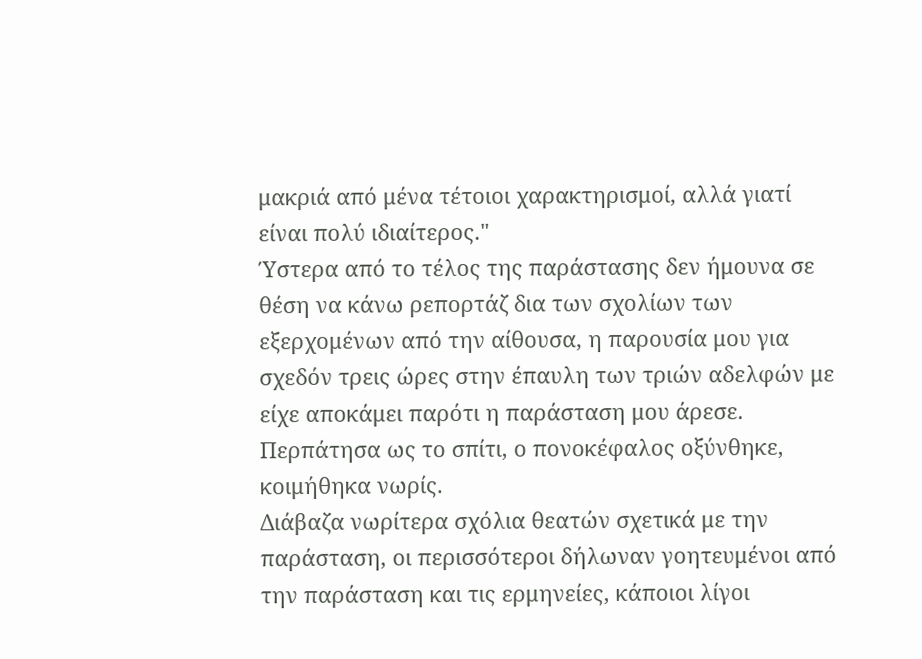μακριά από μένα τέτοιοι χαρακτηρισμοί, αλλά γιατί είναι πολύ ιδιαίτερος."
Ύστερα από το τέλος της παράστασης δεν ήμουνα σε θέση να κάνω ρεπορτάζ δια των σχολίων των εξερχομένων από την αίθουσα, η παρουσία μου για σχεδόν τρεις ώρες στην έπαυλη των τριών αδελφών με είχε αποκάμει παρότι η παράσταση μου άρεσε. Περπάτησα ως το σπίτι, ο πονοκέφαλος οξύνθηκε, κοιμήθηκα νωρίς.
Διάβαζα νωρίτερα σχόλια θεατών σχετικά με την παράσταση, οι περισσότεροι δήλωναν γοητευμένοι από την παράσταση και τις ερμηνείες, κάποιοι λίγοι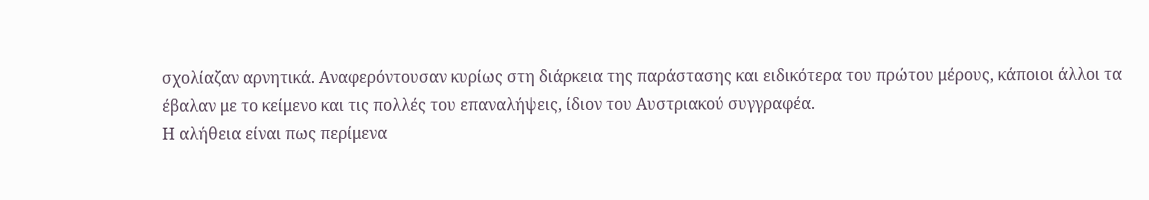σχολίαζαν αρνητικά. Αναφερόντουσαν κυρίως στη διάρκεια της παράστασης και ειδικότερα του πρώτου μέρους, κάποιοι άλλοι τα έβαλαν με το κείμενο και τις πολλές του επαναλήψεις, ίδιον του Αυστριακού συγγραφέα.
Η αλήθεια είναι πως περίμενα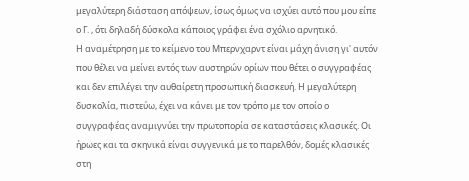μεγαλύτερη διάσταση απόψεων, ίσως όμως να ισχύει αυτό που μου είπε ο Γ. , ότι δηλαδή δύσκολα κάποιος γράφει ένα σχόλιο αρνητικό.
Η αναμέτρηση με το κείμενο του Μπερνχαρντ είναι μάχη άνιση γι' αυτόν που θέλει να μείνει εντός των αυστηρών ορίων που θέτει ο συγγραφέας και δεν επιλέγει την αυθαίρετη προσωπική διασκευή. Η μεγαλύτερη δυσκολία, πιστεύω, έχει να κάνει με τον τρόπο με τον οποίο ο συγγραφέας αναμιγνύει την πρωτοπορία σε καταστάσεις κλασικές. Οι ήρωες και τα σκηνικά είναι συγγενικά με το παρελθόν, δομές κλασικές στη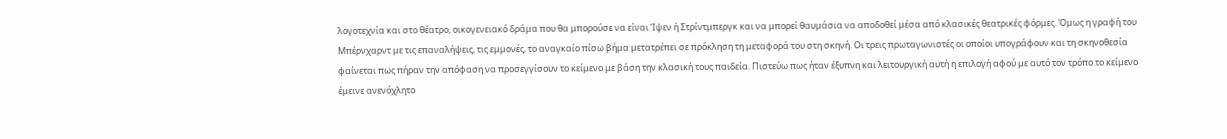λογοτεχνία και στο θέατρο, οικογενειακό δράμα που θα μπορούσε να είναι Ίψεν ή Στρίντμπεργκ και να μπορεί θαυμάσια να αποδοθεί μέσα από κλασικές θεατρικές φόρμες. Όμως η γραφή του Μπέρνχαρντ με τις επαναλήψεις, τις εμμονές, το αναγκαίο πίσω βήμα μετατρέπει σε πρόκληση τη μεταφορά του στη σκηνή. Οι τρεις πρωταγωνιστές οι οποίοι υπογράφουν και τη σκηνοθεσία φαίνεται πως πήραν την απόφαση να προσεγγίσουν το κείμενο με βάση την κλασική τους παιδεία. Πιστεύω πως ήταν έξυπνη και λειτουργική αυτή η επιλογή αφού με αυτό τον τρόπο το κείμενο έμεινε ανενόχλητο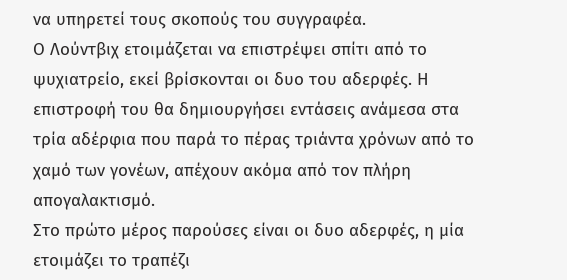να υπηρετεί τους σκοπούς του συγγραφέα.
Ο Λούντβιχ ετοιμάζεται να επιστρέψει σπίτι από το ψυχιατρείο, εκεί βρίσκονται οι δυο του αδερφές. Η επιστροφή του θα δημιουργήσει εντάσεις ανάμεσα στα τρία αδέρφια που παρά το πέρας τριάντα χρόνων από το χαμό των γονέων, απέχουν ακόμα από τον πλήρη απογαλακτισμό.
Στο πρώτο μέρος παρούσες είναι οι δυο αδερφές, η μία ετοιμάζει το τραπέζι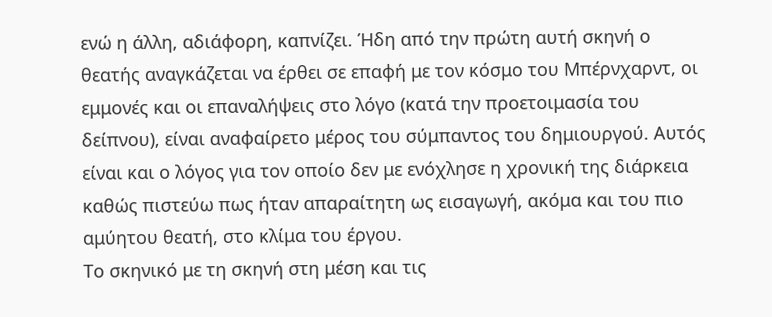ενώ η άλλη, αδιάφορη, καπνίζει. Ήδη από την πρώτη αυτή σκηνή ο θεατής αναγκάζεται να έρθει σε επαφή με τον κόσμο του Μπέρνχαρντ, οι εμμονές και οι επαναλήψεις στο λόγο (κατά την προετοιμασία του δείπνου), είναι αναφαίρετο μέρος του σύμπαντος του δημιουργού. Αυτός είναι και ο λόγος για τον οποίο δεν με ενόχλησε η χρονική της διάρκεια καθώς πιστεύω πως ήταν απαραίτητη ως εισαγωγή, ακόμα και του πιο αμύητου θεατή, στο κλίμα του έργου.
Το σκηνικό με τη σκηνή στη μέση και τις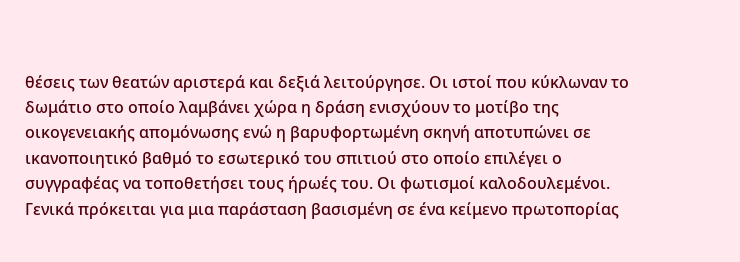θέσεις των θεατών αριστερά και δεξιά λειτούργησε. Οι ιστοί που κύκλωναν το δωμάτιο στο οποίο λαμβάνει χώρα η δράση ενισχύουν το μοτίβο της οικογενειακής απομόνωσης ενώ η βαρυφορτωμένη σκηνή αποτυπώνει σε ικανοποιητικό βαθμό το εσωτερικό του σπιτιού στο οποίο επιλέγει ο συγγραφέας να τοποθετήσει τους ήρωές του. Οι φωτισμοί καλοδουλεμένοι.
Γενικά πρόκειται για μια παράσταση βασισμένη σε ένα κείμενο πρωτοπορίας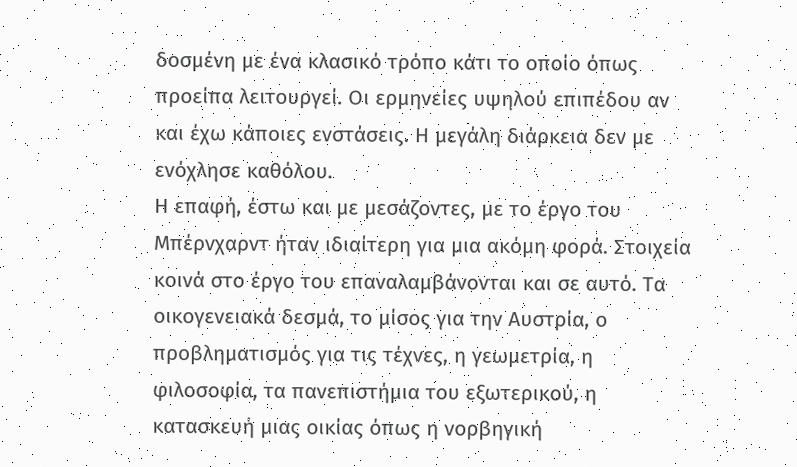δοσμένη με ένα κλασικό τρόπο κάτι το οποίο όπως προείπα λειτουργεί. Οι ερμηνείες υψηλού επιπέδου αν και έχω κάποιες ενστάσεις. Η μεγάλη διάρκεια δεν με ενόχλησε καθόλου.
Η επαφή, έστω και με μεσάζοντες, με το έργο του Μπέρνχαρντ ήταν ιδιαίτερη για μια ακόμη φορά. Στοιχεία κοινά στο έργο του επαναλαμβάνονται και σε αυτό. Τα οικογενειακά δεσμά, το μίσος για την Αυστρία, ο προβληματισμός για τις τέχνες, η γεωμετρία, η φιλοσοφία, τα πανεπιστήμια του εξωτερικού, η κατασκευή μιας οικίας όπως η νορβηγική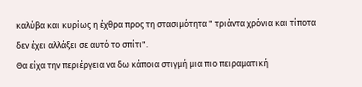καλύβα και κυρίως η έχθρα προς τη στασιμότητα " τριάντα χρόνια και τίποτα δεν έχει αλλάξει σε αυτό το σπίτι".
Θα είχα την περιέργεια να δω κάποια στιγμή μια πιο πειραματική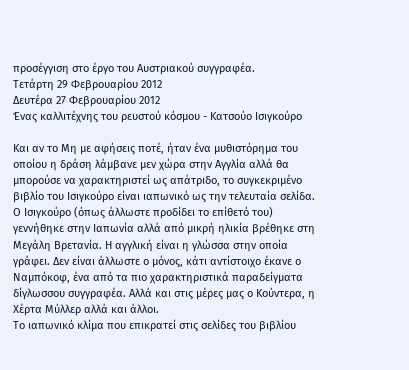προσέγγιση στο έργο του Αυστριακού συγγραφέα.
Τετάρτη 29 Φεβρουαρίου 2012
Δευτέρα 27 Φεβρουαρίου 2012
Ένας καλλιτέχνης του ρευστού κόσμου - Κατσούο Ισιγκούρο

Και αν το Μη με αφήσεις ποτέ, ήταν ένα μυθιστόρημα του οποίου η δράση λάμβανε μεν χώρα στην Αγγλία αλλά θα μπορούσε να χαρακτηριστεί ως απάτριδο, το συγκεκριμένο βιβλίο του Ισιγκούρο είναι ιαπωνικό ως την τελευταία σελίδα.
Ο Ισιγκούρο (όπως άλλωστε προδίδει το επίθετό του) γεννήθηκε στην Ιαπωνία αλλά από μικρή ηλικία βρέθηκε στη Μεγάλη Βρετανία. Η αγγλική είναι η γλώσσα στην οποία γράφει. Δεν είναι άλλωστε ο μόνος, κάτι αντίστοιχο έκανε ο Ναμπόκοφ, ένα από τα πιο χαρακτηριστικά παραδείγματα δίγλωσσου συγγραφέα. Αλλά και στις μέρες μας ο Κούντερα, η Χέρτα Μύλλερ αλλά και άλλοι.
Το ιαπωνικό κλίμα που επικρατεί στις σελίδες του βιβλίου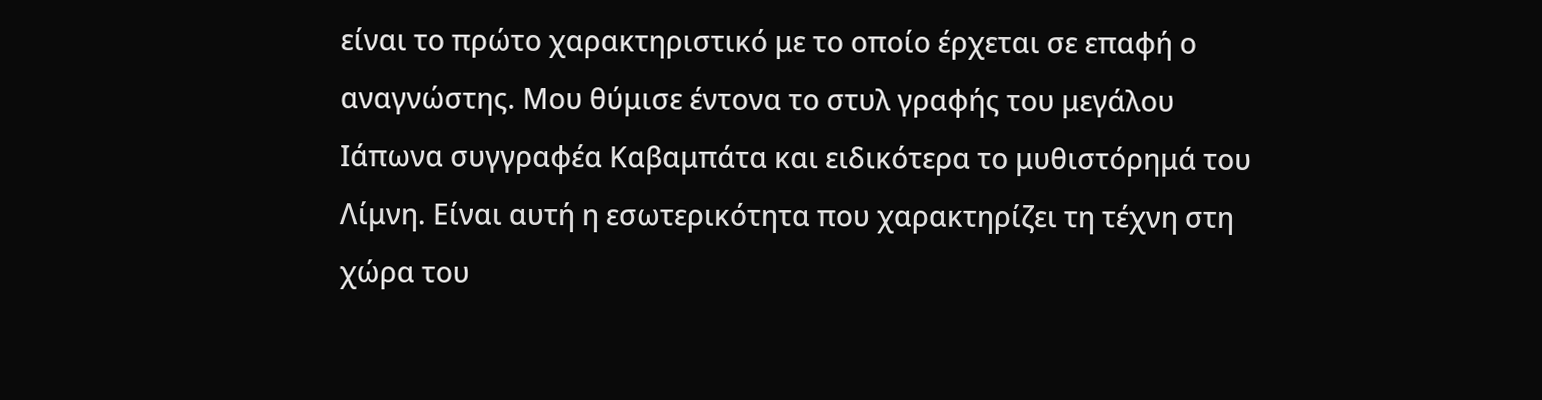είναι το πρώτο χαρακτηριστικό με το οποίο έρχεται σε επαφή ο αναγνώστης. Μου θύμισε έντονα το στυλ γραφής του μεγάλου Ιάπωνα συγγραφέα Καβαμπάτα και ειδικότερα το μυθιστόρημά του Λίμνη. Είναι αυτή η εσωτερικότητα που χαρακτηρίζει τη τέχνη στη χώρα του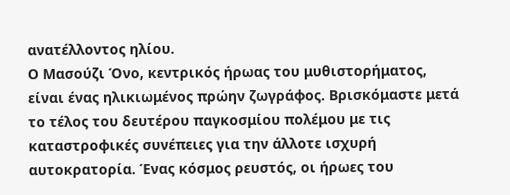ανατέλλοντος ηλίου.
Ο Μασούζι Όνο, κεντρικός ήρωας του μυθιστορήματος, είναι ένας ηλικιωμένος πρώην ζωγράφος. Βρισκόμαστε μετά το τέλος του δευτέρου παγκοσμίου πολέμου με τις καταστροφικές συνέπειες για την άλλοτε ισχυρή αυτοκρατορία. Ένας κόσμος ρευστός, οι ήρωες του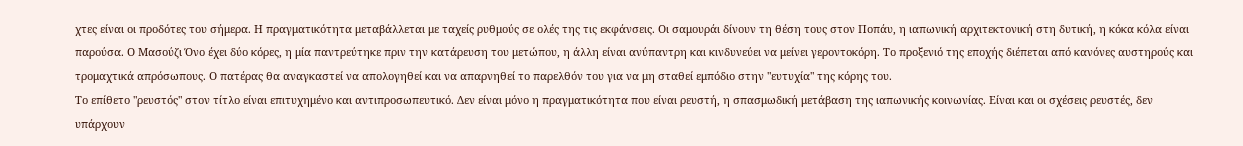χτες είναι οι προδότες του σήμερα. Η πραγματικότητα μεταβάλλεται με ταχείς ρυθμούς σε ολές της τις εκφάνσεις. Οι σαμουράι δίνουν τη θέση τους στον Ποπάυ, η ιαπωνική αρχιτεκτονική στη δυτική, η κόκα κόλα είναι παρούσα. Ο Μασούζι Όνο έχει δύο κόρες, η μία παντρεύτηκε πριν την κατάρευση του μετώπου, η άλλη είναι ανύπαντρη και κινδυνεύει να μείνει γεροντοκόρη. Το προξενιό της εποχής διέπεται από κανόνες αυστηρούς και τρομαχτικά απρόσωπους. Ο πατέρας θα αναγκαστεί να απολογηθεί και να απαρνηθεί το παρελθόν του για να μη σταθεί εμπόδιο στην "ευτυχία" της κόρης του.
Το επίθετο "ρευστός" στον τίτλο είναι επιτυχημένο και αντιπροσωπευτικό. Δεν είναι μόνο η πραγματικότητα που είναι ρευστή, η σπασμωδική μετάβαση της ιαπωνικής κοινωνίας. Είναι και οι σχέσεις ρευστές, δεν υπάρχουν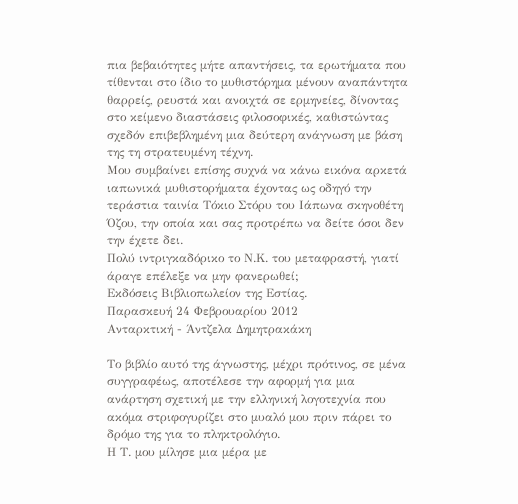πια βεβαιότητες μήτε απαντήσεις, τα ερωτήματα που τίθενται στο ίδιο το μυθιστόρημα μένουν αναπάντητα θαρρείς, ρευστά και ανοιχτά σε ερμηνείες, δίνοντας στο κείμενο διαστάσεις φιλοσοφικές, καθιστώντας σχεδόν επιβεβλημένη μια δεύτερη ανάγνωση με βάση της τη στρατευμένη τέχνη.
Μου συμβαίνει επίσης συχνά να κάνω εικόνα αρκετά ιαπωνικά μυθιστορήματα έχοντας ως οδηγό την τεράστια ταινία Τόκιο Στόρυ του Ιάπωνα σκηνοθέτη Όζου, την οποία και σας προτρέπω να δείτε όσοι δεν την έχετε δει.
Πολύ ιντριγκαδόρικο το Ν.Κ. του μεταφραστή, γιατί άραγε επέλεξε να μην φανερωθεί;
Εκδόσεις Βιβλιοπωλείον της Εστίας.
Παρασκευή 24 Φεβρουαρίου 2012
Ανταρκτική - Άντζελα Δημητρακάκη

Το βιβλίο αυτό της άγνωστης, μέχρι πρότινος, σε μένα συγγραφέως, αποτέλεσε την αφορμή για μια ανάρτηση σχετική με την ελληνική λογοτεχνία που ακόμα στριφογυρίζει στο μυαλό μου πριν πάρει το δρόμο της για το πληκτρολόγιο.
Η Τ. μου μίλησε μια μέρα με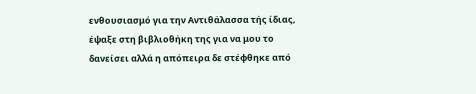ενθουσιασμό για την Αντιθάλασσα τής ίδιας, έψαξε στη βιβλιοθήκη της για να μου το δανείσει αλλά η απόπειρα δε στέφθηκε από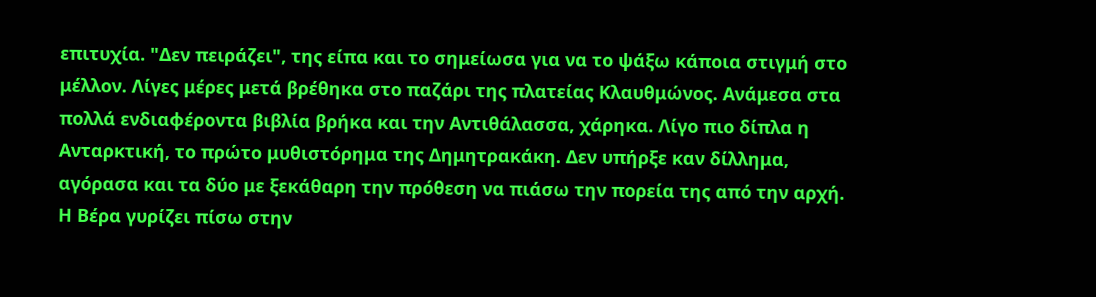επιτυχία. "Δεν πειράζει", της είπα και το σημείωσα για να το ψάξω κάποια στιγμή στο μέλλον. Λίγες μέρες μετά βρέθηκα στο παζάρι της πλατείας Κλαυθμώνος. Ανάμεσα στα πολλά ενδιαφέροντα βιβλία βρήκα και την Αντιθάλασσα, χάρηκα. Λίγο πιο δίπλα η Ανταρκτική, το πρώτο μυθιστόρημα της Δημητρακάκη. Δεν υπήρξε καν δίλλημα, αγόρασα και τα δύο με ξεκάθαρη την πρόθεση να πιάσω την πορεία της από την αρχή.
Η Βέρα γυρίζει πίσω στην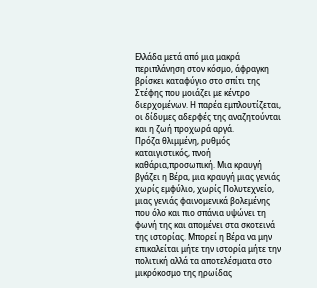Ελλάδα μετά από μια μακρά περιπλάνηση στον κόσμο, άφραγκη βρίσκει καταφύγιο στο σπίτι της Στέφης που μοιάζει με κέντρο διερχομένων. Η παρέα εμπλουτίζεται, οι δίδυμες αδερφές της αναζητούνται και η ζωή προχωρά αργά.
Πρόζα θλιμμένη, ρυθμός καταιγιστικός, πνοή καθάρια,προσωπική. Μια κραυγή βγάζει η Βέρα, μια κραυγή μιας γενιάς χωρίς εμφύλιο, χωρίς Πολυτεχνείο, μιας γενιάς φαινομενικά βολεμένης που όλο και πιο σπάνια υψώνει τη φωνή της και απομένει στα σκοτεινά της ιστορίας. Μπορεί η Βέρα να μην επικαλείται μήτε την ιστορία μήτε την πολιτική αλλά τα αποτελέσματα στο μικρόκοσμο της ηρωίδας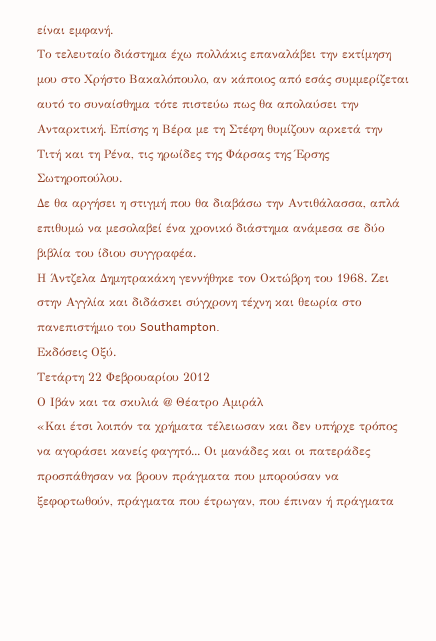είναι εμφανή.
Το τελευταίο διάστημα έχω πολλάκις επαναλάβει την εκτίμηση μου στο Χρήστο Βακαλόπουλο, αν κάποιος από εσάς συμμερίζεται αυτό το συναίσθημα τότε πιστεύω πως θα απολαύσει την Ανταρκτική. Επίσης η Βέρα με τη Στέφη θυμίζουν αρκετά την Τιτή και τη Ρένα, τις ηρωίδες της Φάρσας της Έρσης Σωτηροπούλου.
Δε θα αργήσει η στιγμή που θα διαβάσω την Αντιθάλασσα, απλά επιθυμώ να μεσολαβεί ένα χρονικό διάστημα ανάμεσα σε δύο βιβλία του ίδιου συγγραφέα.
Η Άντζελα Δημητρακάκη γεννήθηκε τον Οκτώβρη του 1968. Ζει στην Αγγλία και διδάσκει σύγχρονη τέχνη και θεωρία στο πανεπιστήμιο του Southampton.
Εκδόσεις Οξύ.
Τετάρτη 22 Φεβρουαρίου 2012
Ο Ιβάν και τα σκυλιά @ Θέατρο Αμιράλ
«Και έτσι λοιπόν τα χρήματα τέλειωσαν και δεν υπήρχε τρόπος να αγοράσει κανείς φαγητό... Οι μανάδες και οι πατεράδες προσπάθησαν να βρουν πράγματα που μπορούσαν να ξεφορτωθούν, πράγματα που έτρωγαν, που έπιναν ή πράγματα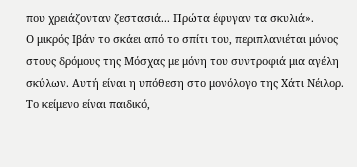που χρειάζονταν ζεστασιά... Πρώτα έφυγαν τα σκυλιά».
Ο μικρός Ιβάν το σκάει από το σπίτι του, περιπλανιέται μόνος στους δρόμους της Μόσχας με μόνη του συντροφιά μια αγέλη σκύλων. Αυτή είναι η υπόθεση στο μονόλογο της Χάτι Νέιλορ. Το κείμενο είναι παιδικό,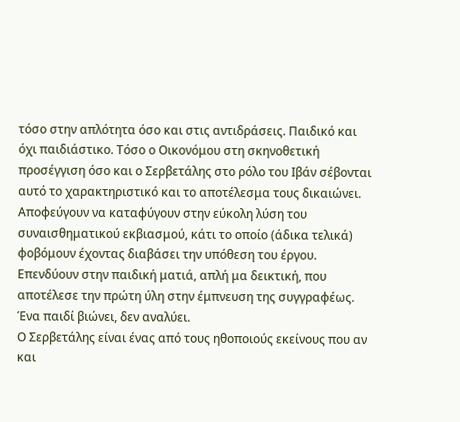τόσο στην απλότητα όσο και στις αντιδράσεις. Παιδικό και όχι παιδιάστικο. Τόσο ο Οικονόμου στη σκηνοθετική προσέγγιση όσο και ο Σερβετάλης στο ρόλο του Ιβάν σέβονται αυτό το χαρακτηριστικό και το αποτέλεσμα τους δικαιώνει. Αποφεύγουν να καταφύγουν στην εύκολη λύση του συναισθηματικού εκβιασμού, κάτι το οποίο (άδικα τελικά) φοβόμουν έχοντας διαβάσει την υπόθεση του έργου. Επενδύουν στην παιδική ματιά, απλή μα δεικτική, που αποτέλεσε την πρώτη ύλη στην έμπνευση της συγγραφέως. Ένα παιδί βιώνει, δεν αναλύει.
Ο Σερβετάλης είναι ένας από τους ηθοποιούς εκείνους που αν και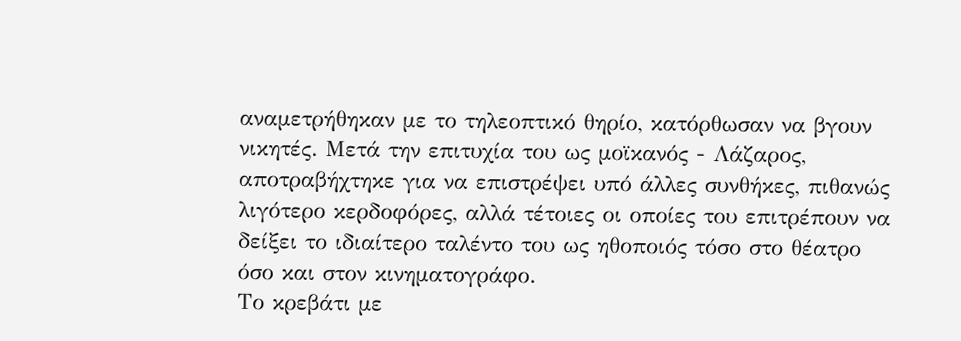αναμετρήθηκαν με το τηλεοπτικό θηρίο, κατόρθωσαν να βγουν νικητές. Μετά την επιτυχία του ως μοϊκανός - Λάζαρος, αποτραβήχτηκε για να επιστρέψει υπό άλλες συνθήκες, πιθανώς λιγότερο κερδοφόρες, αλλά τέτοιες οι οποίες του επιτρέπουν να δείξει το ιδιαίτερο ταλέντο του ως ηθοποιός τόσο στο θέατρο όσο και στον κινηματογράφο.
Το κρεβάτι με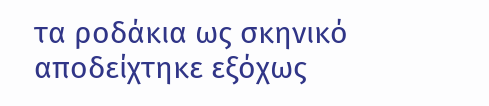τα ροδάκια ως σκηνικό αποδείχτηκε εξόχως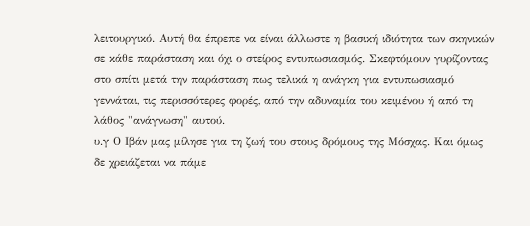λειτουργικό. Αυτή θα έπρεπε να είναι άλλωστε η βασική ιδιότητα των σκηνικών σε κάθε παράσταση και όχι ο στείρος εντυπωσιασμός. Σκεφτόμουν γυρίζοντας στο σπίτι μετά την παράσταση πως τελικά η ανάγκη για εντυπωσιασμό γεννάται, τις περισσότερες φορές, από την αδυναμία του κειμένου ή από τη λάθος "ανάγνωση" αυτού.
υ.γ Ο Ιβάν μας μίλησε για τη ζωή του στους δρόμους της Μόσχας. Και όμως δε χρειάζεται να πάμε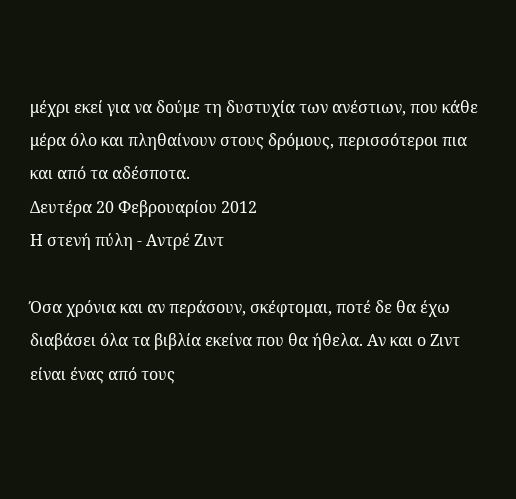μέχρι εκεί για να δούμε τη δυστυχία των ανέστιων, που κάθε μέρα όλο και πληθαίνουν στους δρόμους, περισσότεροι πια και από τα αδέσποτα.
Δευτέρα 20 Φεβρουαρίου 2012
Η στενή πύλη - Αντρέ Ζιντ

Όσα χρόνια και αν περάσουν, σκέφτομαι, ποτέ δε θα έχω διαβάσει όλα τα βιβλία εκείνα που θα ήθελα. Αν και ο Ζιντ είναι ένας από τους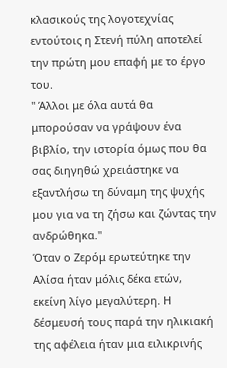κλασικούς της λογοτεχνίας εντούτοις η Στενή πύλη αποτελεί την πρώτη μου επαφή με το έργο του.
" Άλλοι με όλα αυτά θα μπορούσαν να γράψουν ένα βιβλίο, την ιστορία όμως που θα σας διηγηθώ χρειάστηκε να εξαντλήσω τη δύναμη της ψυχής μου για να τη ζήσω και ζώντας την ανδρώθηκα."
Όταν ο Ζερόμ ερωτεύτηκε την Αλίσα ήταν μόλις δέκα ετών, εκείνη λίγο μεγαλύτερη. Η δέσμευσή τους παρά την ηλικιακή της αφέλεια ήταν μια ειλικρινής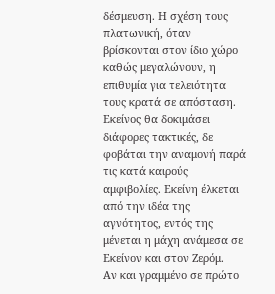δέσμευση. Η σχέση τους πλατωνική, όταν βρίσκονται στον ίδιο χώρο καθώς μεγαλώνουν, η επιθυμία για τελειότητα τους κρατά σε απόσταση. Εκείνος θα δοκιμάσει διάφορες τακτικές, δε φοβάται την αναμονή παρά τις κατά καιρούς αμφιβολίες. Εκείνη έλκεται από την ιδέα της αγνότητος, εντός της μένεται η μάχη ανάμεσα σε Εκείνον και στον Ζερόμ.
Αν και γραμμένο σε πρώτο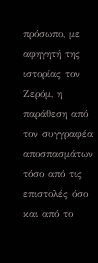πρόσωπο, με αφηγητή της ιστορίας τον Ζερόμ, η παράθεση από τον συγγραφέα αποσπασμάτων τόσο από τις επιστολές όσο και από το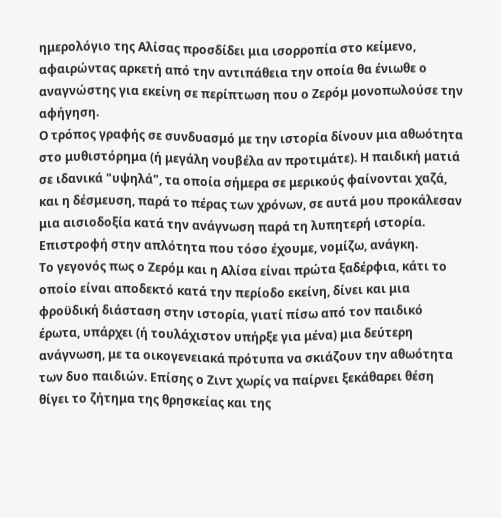ημερολόγιο της Αλίσας προσδίδει μια ισορροπία στο κείμενο, αφαιρώντας αρκετή από την αντιπάθεια την οποία θα ένιωθε ο αναγνώστης για εκείνη σε περίπτωση που ο Ζερόμ μονοπωλούσε την αφήγηση.
Ο τρόπος γραφής σε συνδυασμό με την ιστορία δίνουν μια αθωότητα στο μυθιστόρημα (ή μεγάλη νουβέλα αν προτιμάτε). Η παιδική ματιά σε ιδανικά "υψηλά", τα οποία σήμερα σε μερικούς φαίνονται χαζά, και η δέσμευση, παρά το πέρας των χρόνων, σε αυτά μου προκάλεσαν μια αισιοδοξία κατά την ανάγνωση παρά τη λυπητερή ιστορία. Επιστροφή στην απλότητα που τόσο έχουμε, νομίζω, ανάγκη.
Το γεγονός πως ο Ζερόμ και η Αλίσα είναι πρώτα ξαδέρφια, κάτι το οποίο είναι αποδεκτό κατά την περίοδο εκείνη, δίνει και μια φροϋδική διάσταση στην ιστορία, γιατί πίσω από τον παιδικό έρωτα, υπάρχει (ή τουλάχιστον υπήρξε για μένα) μια δεύτερη ανάγνωση, με τα οικογενειακά πρότυπα να σκιάζουν την αθωότητα των δυο παιδιών. Επίσης ο Ζιντ χωρίς να παίρνει ξεκάθαρει θέση θίγει το ζήτημα της θρησκείας και της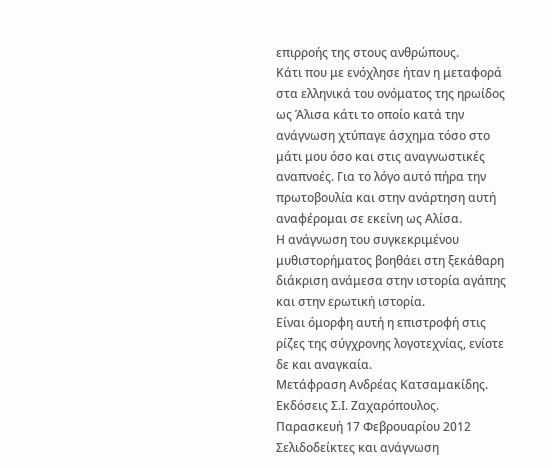επιρροής της στους ανθρώπους.
Κάτι που με ενόχλησε ήταν η μεταφορά στα ελληνικά του ονόματος της ηρωίδος ως Άλισα κάτι το οποίο κατά την ανάγνωση χτύπαγε άσχημα τόσο στο μάτι μου όσο και στις αναγνωστικές αναπνοές. Για το λόγο αυτό πήρα την πρωτοβουλία και στην ανάρτηση αυτή αναφέρομαι σε εκείνη ως Αλίσα.
Η ανάγνωση του συγκεκριμένου μυθιστορήματος βοηθάει στη ξεκάθαρη διάκριση ανάμεσα στην ιστορία αγάπης και στην ερωτική ιστορία.
Είναι όμορφη αυτή η επιστροφή στις ρίζες της σύγχρονης λογοτεχνίας, ενίοτε δε και αναγκαία.
Μετάφραση Ανδρέας Κατσαμακίδης.
Εκδόσεις Σ.Ι. Ζαχαρόπουλος.
Παρασκευή 17 Φεβρουαρίου 2012
Σελιδοδείκτες και ανάγνωση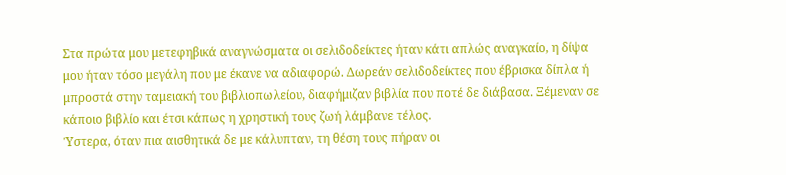Στα πρώτα μου μετεφηβικά αναγνώσματα οι σελιδοδείκτες ήταν κάτι απλώς αναγκαίο, η δίψα μου ήταν τόσο μεγάλη που με έκανε να αδιαφορώ. Δωρεάν σελιδοδείκτες που έβρισκα δίπλα ή μπροστά στην ταμειακή του βιβλιοπωλείου, διαφήμιζαν βιβλία που ποτέ δε διάβασα. Ξέμεναν σε κάποιο βιβλίο και έτσι κάπως η χρηστική τους ζωή λάμβανε τέλος.
Ύστερα, όταν πια αισθητικά δε με κάλυπταν, τη θέση τους πήραν οι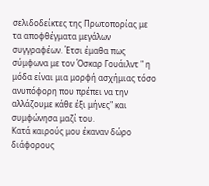σελιδοδείκτες της Πρωτοπορίας με τα αποφθέγματα μεγάλων συγγραφέων. Έτσι έμαθα πως σύμφωνα με τον Όσκαρ Γουάιλντ " η μόδα είναι μια μορφή ασχήμιας τόσο ανυπόφορη που πρέπει να την αλλάζουμε κάθε έξι μήνες" και συμφώνησα μαζί του.
Κατά καιρούς μου έκαναν δώρο διάφορους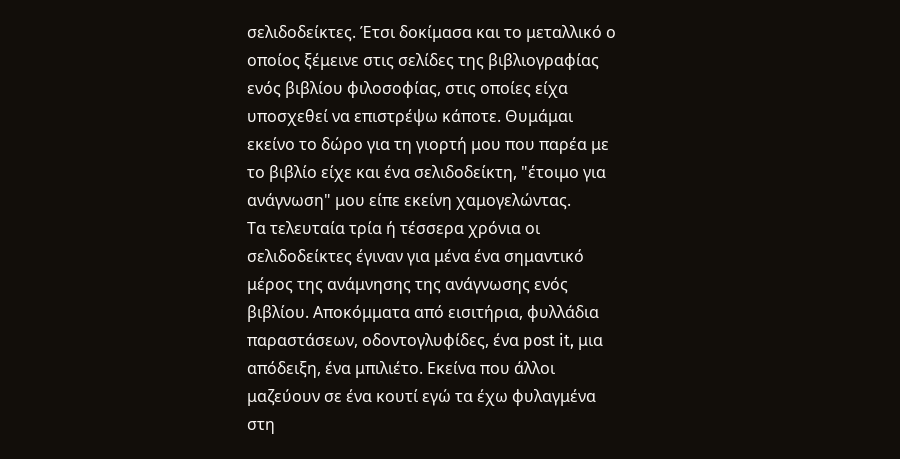σελιδοδείκτες. Έτσι δοκίμασα και το μεταλλικό ο οποίος ξέμεινε στις σελίδες της βιβλιογραφίας ενός βιβλίου φιλοσοφίας, στις οποίες είχα υποσχεθεί να επιστρέψω κάποτε. Θυμάμαι εκείνο το δώρο για τη γιορτή μου που παρέα με το βιβλίο είχε και ένα σελιδοδείκτη, "έτοιμο για ανάγνωση" μου είπε εκείνη χαμογελώντας.
Τα τελευταία τρία ή τέσσερα χρόνια οι σελιδοδείκτες έγιναν για μένα ένα σημαντικό μέρος της ανάμνησης της ανάγνωσης ενός βιβλίου. Αποκόμματα από εισιτήρια, φυλλάδια παραστάσεων, οδοντογλυφίδες, ένα post it, μια απόδειξη, ένα μπιλιέτο. Εκείνα που άλλοι μαζεύουν σε ένα κουτί εγώ τα έχω φυλαγμένα στη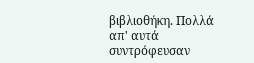βιβλιοθήκη. Πολλά απ' αυτά συντρόφευσαν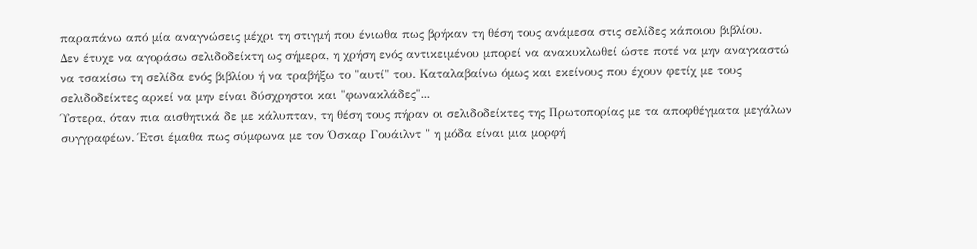παραπάνω από μία αναγνώσεις μέχρι τη στιγμή που ένιωθα πως βρήκαν τη θέση τους ανάμεσα στις σελίδες κάποιου βιβλίου.
Δεν έτυχε να αγοράσω σελιδοδείκτη ως σήμερα, η χρήση ενός αντικειμένου μπορεί να ανακυκλωθεί ώστε ποτέ να μην αναγκαστώ να τσακίσω τη σελίδα ενός βιβλίου ή να τραβήξω το "αυτί" του. Καταλαβαίνω όμως και εκείνους που έχουν φετίχ με τους σελιδοδείκτες αρκεί να μην είναι δύσχρηστοι και "φωνακλάδες"...
Ύστερα, όταν πια αισθητικά δε με κάλυπταν, τη θέση τους πήραν οι σελιδοδείκτες της Πρωτοπορίας με τα αποφθέγματα μεγάλων συγγραφέων. Έτσι έμαθα πως σύμφωνα με τον Όσκαρ Γουάιλντ " η μόδα είναι μια μορφή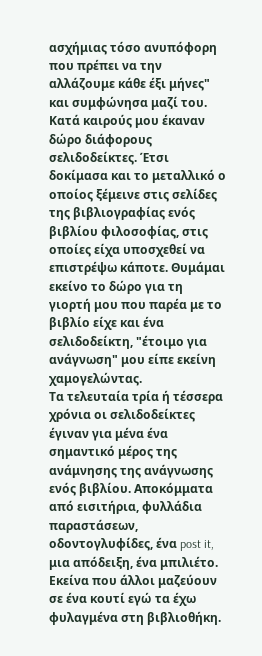ασχήμιας τόσο ανυπόφορη που πρέπει να την αλλάζουμε κάθε έξι μήνες" και συμφώνησα μαζί του.
Κατά καιρούς μου έκαναν δώρο διάφορους σελιδοδείκτες. Έτσι δοκίμασα και το μεταλλικό ο οποίος ξέμεινε στις σελίδες της βιβλιογραφίας ενός βιβλίου φιλοσοφίας, στις οποίες είχα υποσχεθεί να επιστρέψω κάποτε. Θυμάμαι εκείνο το δώρο για τη γιορτή μου που παρέα με το βιβλίο είχε και ένα σελιδοδείκτη, "έτοιμο για ανάγνωση" μου είπε εκείνη χαμογελώντας.
Τα τελευταία τρία ή τέσσερα χρόνια οι σελιδοδείκτες έγιναν για μένα ένα σημαντικό μέρος της ανάμνησης της ανάγνωσης ενός βιβλίου. Αποκόμματα από εισιτήρια, φυλλάδια παραστάσεων, οδοντογλυφίδες, ένα post it, μια απόδειξη, ένα μπιλιέτο. Εκείνα που άλλοι μαζεύουν σε ένα κουτί εγώ τα έχω φυλαγμένα στη βιβλιοθήκη.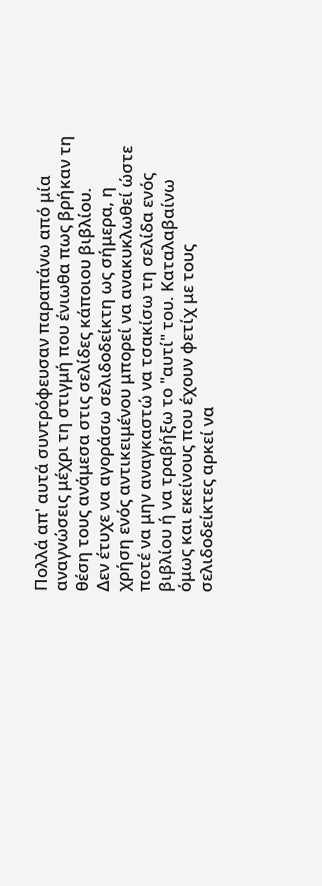Πολλά απ' αυτά συντρόφευσαν παραπάνω από μία αναγνώσεις μέχρι τη στιγμή που ένιωθα πως βρήκαν τη θέση τους ανάμεσα στις σελίδες κάποιου βιβλίου.
Δεν έτυχε να αγοράσω σελιδοδείκτη ως σήμερα, η χρήση ενός αντικειμένου μπορεί να ανακυκλωθεί ώστε ποτέ να μην αναγκαστώ να τσακίσω τη σελίδα ενός βιβλίου ή να τραβήξω το "αυτί" του. Καταλαβαίνω όμως και εκείνους που έχουν φετίχ με τους σελιδοδείκτες αρκεί να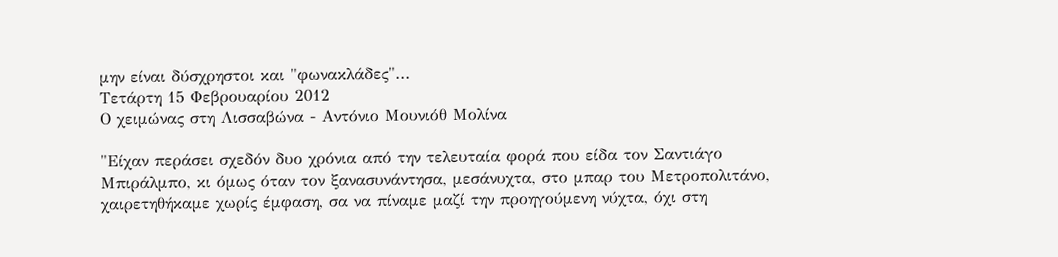μην είναι δύσχρηστοι και "φωνακλάδες"...
Τετάρτη 15 Φεβρουαρίου 2012
Ο χειμώνας στη Λισσαβώνα - Αντόνιο Μουνιόθ Μολίνα

"Είχαν περάσει σχεδόν δυο χρόνια από την τελευταία φορά που είδα τον Σαντιάγο Μπιράλμπο, κι όμως όταν τον ξανασυνάντησα, μεσάνυχτα, στο μπαρ του Μετροπολιτάνο, χαιρετηθήκαμε χωρίς έμφαση, σα να πίναμε μαζί την προηγούμενη νύχτα, όχι στη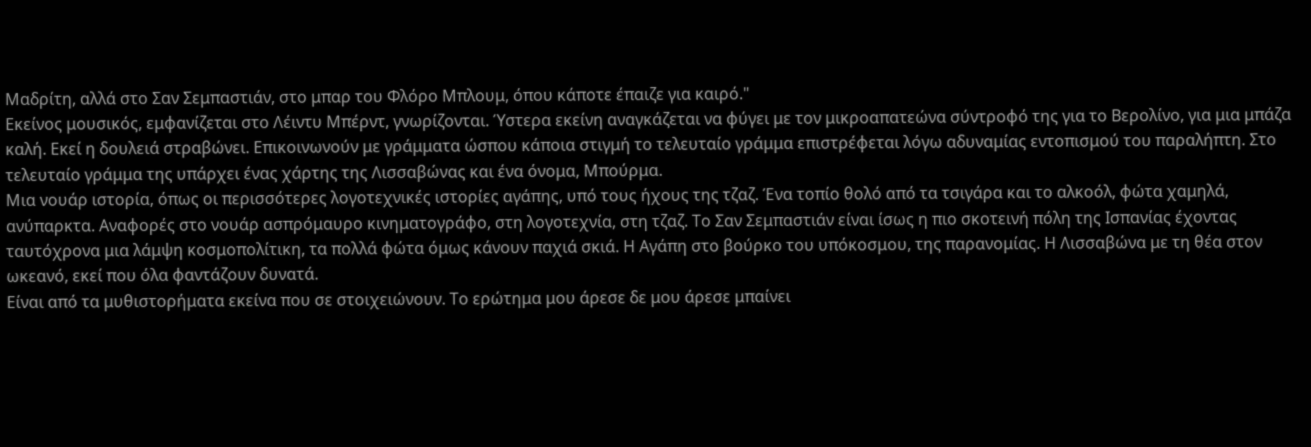Μαδρίτη, αλλά στο Σαν Σεμπαστιάν, στο μπαρ του Φλόρο Μπλουμ, όπου κάποτε έπαιζε για καιρό."
Εκείνος μουσικός, εμφανίζεται στο Λέιντυ Μπέρντ, γνωρίζονται. Ύστερα εκείνη αναγκάζεται να φύγει με τον μικροαπατεώνα σύντροφό της για το Βερολίνο, για μια μπάζα καλή. Εκεί η δουλειά στραβώνει. Επικοινωνούν με γράμματα ώσπου κάποια στιγμή το τελευταίο γράμμα επιστρέφεται λόγω αδυναμίας εντοπισμού του παραλήπτη. Στο τελευταίο γράμμα της υπάρχει ένας χάρτης της Λισσαβώνας και ένα όνομα, Μπούρμα.
Μια νουάρ ιστορία, όπως οι περισσότερες λογοτεχνικές ιστορίες αγάπης, υπό τους ήχους της τζαζ. Ένα τοπίο θολό από τα τσιγάρα και το αλκοόλ, φώτα χαμηλά, ανύπαρκτα. Αναφορές στο νουάρ ασπρόμαυρο κινηματογράφο, στη λογοτεχνία, στη τζαζ. Το Σαν Σεμπαστιάν είναι ίσως η πιο σκοτεινή πόλη της Ισπανίας έχοντας ταυτόχρονα μια λάμψη κοσμοπολίτικη, τα πολλά φώτα όμως κάνουν παχιά σκιά. Η Αγάπη στο βούρκο του υπόκοσμου, της παρανομίας. Η Λισσαβώνα με τη θέα στον ωκεανό, εκεί που όλα φαντάζουν δυνατά.
Είναι από τα μυθιστορήματα εκείνα που σε στοιχειώνουν. Το ερώτημα μου άρεσε δε μου άρεσε μπαίνει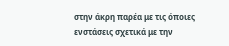στην άκρη παρέα με τις όποιες ενστάσεις σχετικά με την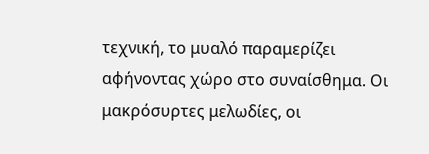τεχνική, το μυαλό παραμερίζει αφήνοντας χώρο στο συναίσθημα. Οι μακρόσυρτες μελωδίες, οι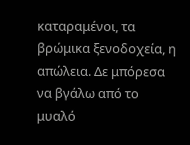καταραμένοι, τα βρώμικα ξενοδοχεία, η απώλεια. Δε μπόρεσα να βγάλω από το μυαλό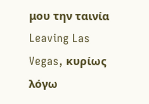μου την ταινία Leaving Las Vegas, κυρίως λόγω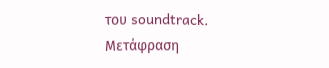του soundtrack.
Μετάφραση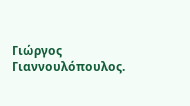Γιώργος Γιαννουλόπουλος.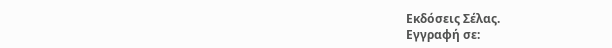Εκδόσεις Σέλας.
Εγγραφή σε: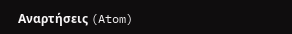Αναρτήσεις (Atom)